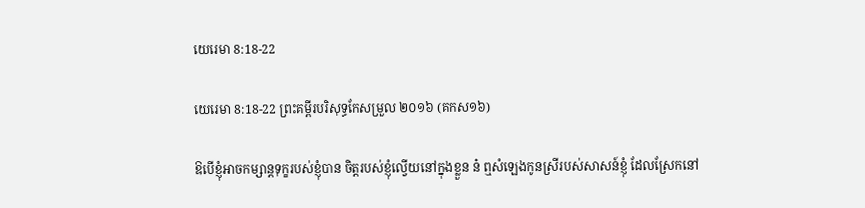យេរេមា 8:18-22

យេរេមា 8:18-22 ព្រះគម្ពីរបរិសុទ្ធកែសម្រួល ២០១៦ (គកស១៦)

ឱបើខ្ញុំអាចកម្សាន្តទុក្ខរបស់ខ្ញុំបាន ចិត្តរបស់ខ្ញុំល្វើយនៅក្នុងខ្លួន ន៎ ឮសំឡេងកូនស្រីរបស់សាសន៍ខ្ញុំ ដែលស្រែកនៅ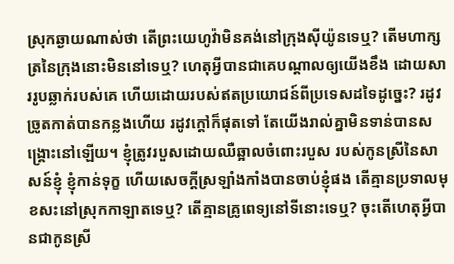ស្រុកឆ្ងាយណាស់ថា តើព្រះ‌យេហូវ៉ាមិនគង់នៅក្រុងស៊ីយ៉ូនទេឬ? តើមហា‌ក្សត្រនៃក្រុងនោះមិននៅទេឬ? ហេតុអ្វីបានជាគេបណ្ដាលឲ្យយើងខឹង ដោយ‌សាររូបឆ្លាក់របស់គេ ហើយដោយរបស់ឥតប្រយោជន៍ពីប្រទេសដទៃដូច្នេះ? រដូវច្រូតកាត់បានកន្លងហើយ រដូវក្តៅក៏ផុតទៅ តែយើងរាល់គ្នាមិនទាន់បានសង្គ្រោះនៅឡើយ។ ខ្ញុំត្រូវរបួសដោយឈឺឆ្អាលចំពោះរបួស របស់កូនស្រីនៃសាសន៍ខ្ញុំ ខ្ញុំកាន់ទុក្ខ ហើយសេចក្ដីស្រឡាំង‌កាំងបានចាប់ខ្ញុំផង តើគ្មានប្រទាលមុខសះនៅស្រុកកាឡាតទេឬ? តើគ្មានគ្រូពេទ្យនៅទីនោះទេឬ? ចុះតើហេតុអ្វីបានជាកូនស្រី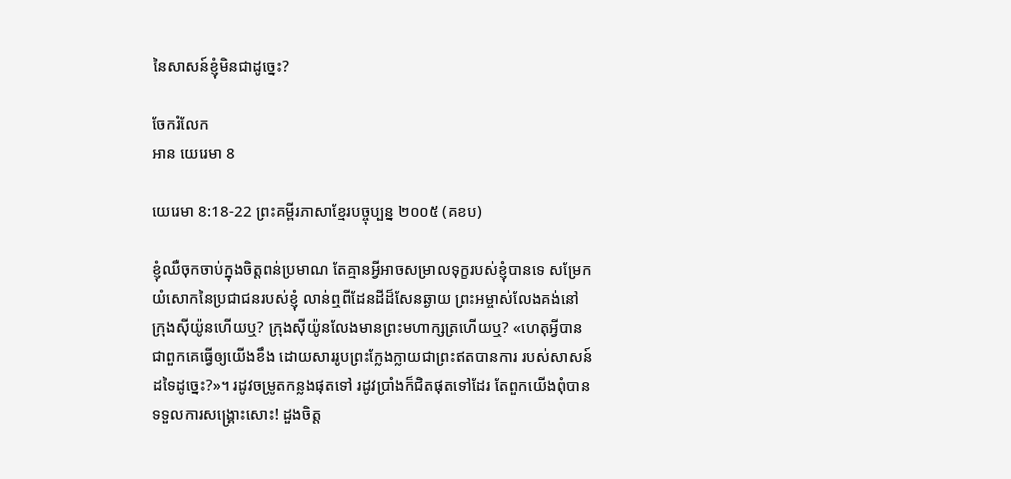នៃសាសន៍ខ្ញុំមិនជាដូច្នេះ?

ចែករំលែក
អាន យេរេមា 8

យេរេមា 8:18-22 ព្រះគម្ពីរភាសាខ្មែរបច្ចុប្បន្ន ២០០៥ (គខប)

ខ្ញុំឈឺចុកចាប់ក្នុងចិត្តពន់ប្រមាណ តែគ្មានអ្វីអាចសម្រាលទុក្ខរបស់ខ្ញុំបានទេ សម្រែកយំសោកនៃប្រជា‌ជនរបស់ខ្ញុំ លាន់ឮពីដែនដីដ៏សែនឆ្ងាយ ព្រះ‌អម្ចាស់លែងគង់នៅក្រុងស៊ីយ៉ូនហើយឬ? ក្រុងស៊ីយ៉ូនលែងមានព្រះ‌មហា‌ក្សត្រហើយឬ? «ហេតុអ្វីបានជាពួកគេធ្វើឲ្យយើងខឹង ដោយ‌សាររូបព្រះក្លែងក្លាយជាព្រះឥតបានការ របស់សាសន៍ដទៃដូច្នេះ?»។ រដូវចម្រូតកន្លងផុតទៅ រដូវប្រាំងក៏ជិតផុតទៅដែរ តែពួកយើងពុំបានទទួលការសង្គ្រោះសោះ! ដួងចិត្ត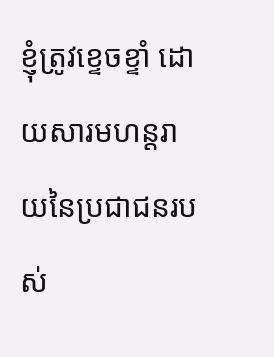ខ្ញុំត្រូវខ្ទេច‌ខ្ទាំ ដោយ‌សារមហន្ត‌រាយនៃប្រជា‌ជនរបស់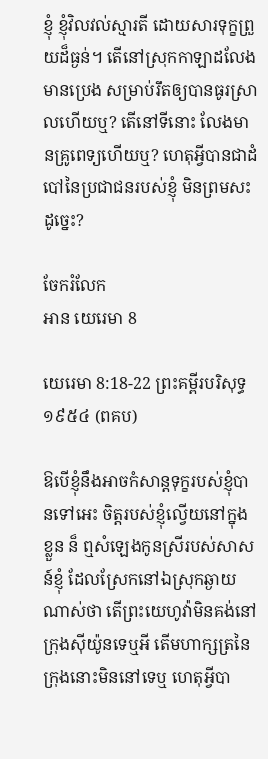ខ្ញុំ ខ្ញុំវិល‌វល់ស្មារតី ដោយ‌សារទុក្ខព្រួយដ៏ធ្ងន់។ តើនៅស្រុកកាឡាដលែងមានប្រេង សម្រាប់រឹតឲ្យបានធូរស្រាលហើយឬ? តើនៅទីនោះ លែងមានគ្រូ‌ពេទ្យហើយឬ? ហេតុអ្វីបានជាដំបៅនៃប្រជា‌ជនរបស់ខ្ញុំ មិនព្រមសះដូច្នេះ?

ចែករំលែក
អាន យេរេមា 8

យេរេមា 8:18-22 ព្រះគម្ពីរបរិសុទ្ធ ១៩៥៤ (ពគប)

ឱបើខ្ញុំនឹងអាចកំសាន្តទុក្ខរបស់ខ្ញុំបានទៅអេះ ចិត្តរបស់ខ្ញុំល្វើយនៅក្នុងខ្លួន ន៏ ឮសំឡេងកូនស្រីរបស់សាសន៍ខ្ញុំ ដែលស្រែកនៅឯស្រុកឆ្ងាយណាស់ថា តើព្រះ‌យេហូវ៉ាមិនគង់នៅក្រុងស៊ីយ៉ូនទេឬអី តើមហា‌ក្សត្រនៃក្រុងនោះមិននៅទេឬ ហេតុអ្វីបា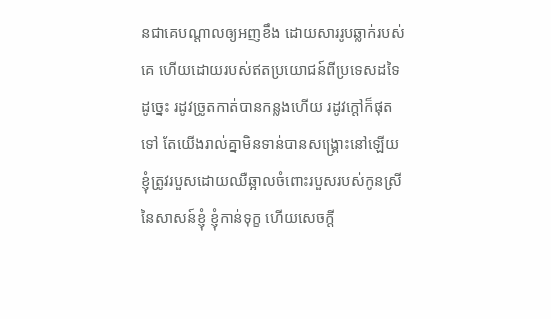នជាគេបណ្តាលឲ្យអញខឹង ដោយ‌សាររូបឆ្លាក់របស់គេ ហើយដោយរបស់ឥតប្រយោជន៍ពីប្រទេសដទៃដូច្នេះ រដូវច្រូតកាត់បានកន្លងហើយ រដូវក្តៅក៏ផុតទៅ តែយើងរាល់គ្នាមិនទាន់បានសង្គ្រោះនៅឡើយ ខ្ញុំត្រូវរបួសដោយឈឺ‌ឆ្អាលចំពោះរបួសរបស់កូនស្រីនៃសាសន៍ខ្ញុំ ខ្ញុំកាន់ទុក្ខ ហើយសេចក្ដី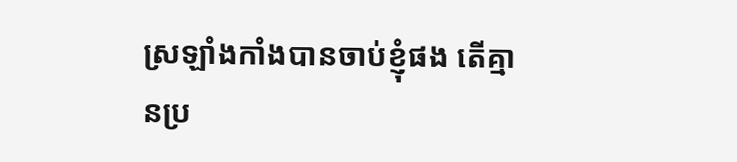ស្រឡាំង‌កាំងបានចាប់ខ្ញុំផង តើគ្មានប្រ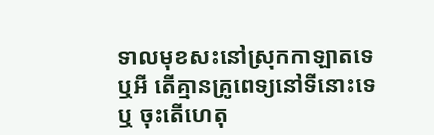ទាលមុខ‌សះនៅស្រុកកាឡាតទេឬអី តើគ្មានគ្រូ‌ពេទ្យនៅទីនោះទេឬ ចុះតើហេតុ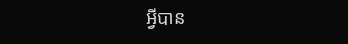អ្វីបាន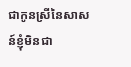ជាកូនស្រីនៃសាសន៍ខ្ញុំមិនជា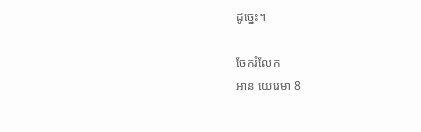ដូច្នេះ។

ចែករំលែក
អាន យេរេមា 8